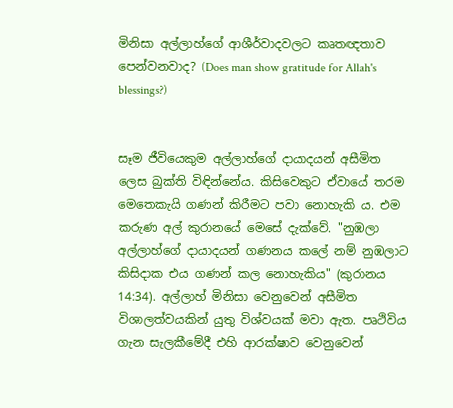මිනිසා අල්ලාහ්ගේ ආශීර්වාදවලට කෘතඥතාව පෙන්වනවාද? (Does man show gratitude for Allah's blessings?)


සෑම ජීවියෙකුම අල්ලාහ්ගේ දායාදයන් අසීමිත ලෙස බුක්ති විඳින්නේය. කිසිවෙකුට ඒවායේ තරම මෙතෙකැයි ගණන් කිරීමට පවා නොහැකි ය. එම කරුණ අල් කුරානයේ මෙසේ දැක්වේ. "නුඹලා අල්ලාහ්ගේ දායාදයන් ගණනය කලේ නම් නුඹලාට කිසිදාක එය ගණන් කල නොහැකිය" (කුරානය 14:34). අල්ලාහ් මිනිසා වෙනුවෙන් අසීමිත විශාලත්වයකින් යුතු විශ්වයක් මවා ඇත. පෘථිවිය ගැන සැලකීමේදී එහි ආරක්ෂාව වෙනුවෙන්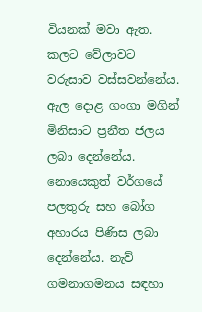වියනක් මවා ඇත. කලට වේලාවට වරුසාව වස්සවන්නේය. ඇල දොළ ගංගා මගින් මිනිසාට ප්‍රනීත ජලය ලබා දෙන්නේය. නොයෙකුත් වර්ගයේ පලතුරු සහ බෝග අහාරය පිණිස ලබා දෙන්නේය. නැව් ගමනාගමනය සඳහා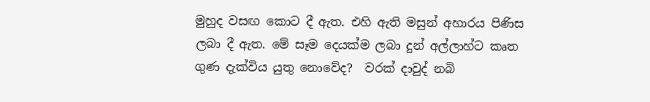මුහුද වසඟ කොට දී ඇත. එහි ඇති මසුන් අහාරය පිණිස ලබා දී ඇත. මේ සෑම දෙයක්ම ලබා දුන් අල්ලාහ්ට කෘත ගුණ දැක්විය යුතු නොවේද?  වරක් දාවුද් නබි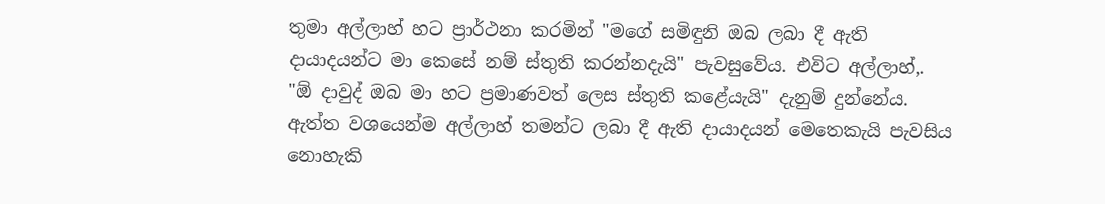තුමා අල්ලාහ් හට ප්‍රාර්ථනා කරමින් "මගේ සමිඳුනි ඔබ ලබා දී ඇති දායාදයන්ට මා කෙසේ නම් ස්තුති කරන්නදැයි" පැවසුවේය. එවිට අල්ලාහ්,. "ඕ දාවුද් ඔබ මා හට ප්‍රමාණවත් ලෙස ස්තුති කළේයැයි" දැනුම් දුන්නේය. ඇත්ත වශයෙන්ම අල්ලාහ් තමන්ට ලබා දී ඇති දායාදයන් මෙතෙකැයි පැවසිය නොහැකි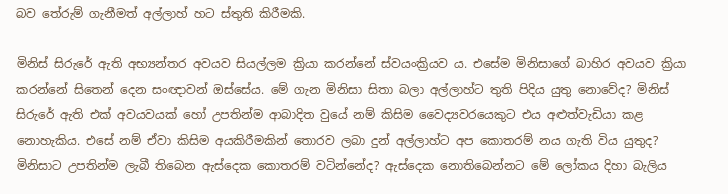බව තේරුම් ගැනීමත් අල්ලාහ් හට ස්තුති කිරීමකි.

මිනිස් සිරුරේ ඇති අභ්‍යන්තර අවයව සියල්ලම ක්‍රියා කරන්නේ ස්වයංක්‍රියව ය. එසේම මිනිසාගේ බාහිර අවයව ක්‍රියා කරන්නේ සිතෙන් දෙන සංඥාවන් ඔස්සේය. මේ ගැන මිනිසා සිතා බලා අල්ලාහ්ට තුති පිදිය යුතු නොවේද? මිනිස් සිරුරේ ඇති එක් අවයවයක් හෝ උපතින්ම ආබාදිත වුයේ නම් කිසිම වෛද්‍යවරයෙකුට එය අළුත්වැඩියා කළ නොහැකිය. එසේ නම් ඒවා කිසිම අයකිරීමකින් තොරව ලබා දුන් අල්ලාහ්ට අප කොතරම් නය ගැති විය යුතුද? මිනිසාට උපතින්ම ලැබී තිබෙන ඇස්දෙක කොතරම් වටින්නේද? ඇස්දෙක නොතිබෙන්නට මේ ලෝකය දිහා බැලිය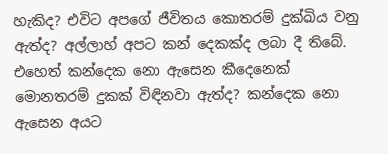හැකිද? එවිට අපගේ ජීවිතය කොතරම් දුක්ඛිය වනු ඇත්ද? අල්ලාහ් අපට කන් දෙකක්ද ලබා දී තිබේ. එහෙත් කන්දෙක නො ඇසෙන කීදෙනෙක් මොනතරම් දුකක් විඳිනවා ඇත්ද? කන්දෙක නො ඇසෙන අයට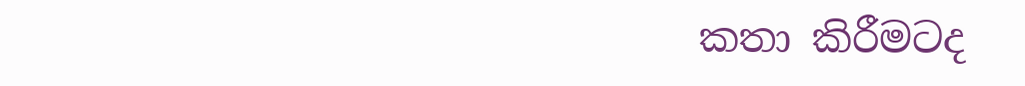කතා කිරීමටද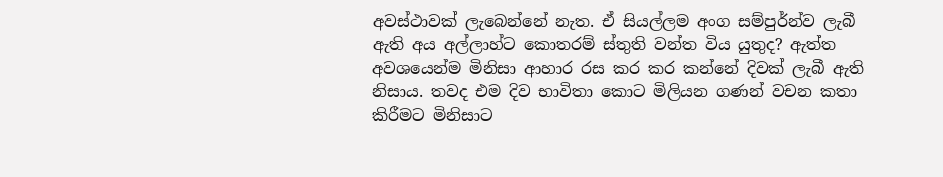අවස්ථාවක් ලැබෙන්නේ නැත. ඒ සියල්ලම අංග සම්පුර්න්ව ලැබී ඇති අය අල්ලාහ්ට කොතරම් ස්තුති වන්ත විය යුතුද? ඇත්ත අවශයෙන්ම මිනිසා ආහාර රස කර කර කන්නේ දිවක් ලැබී ඇති නිසාය. තවද එම දිව භාවිතා කොට මිලියන ගණන් වචන කතා කිරීමට මිනිසාට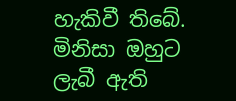හැකිවී තිබේ. මිනිසා ඔහුට ලැබී ඇති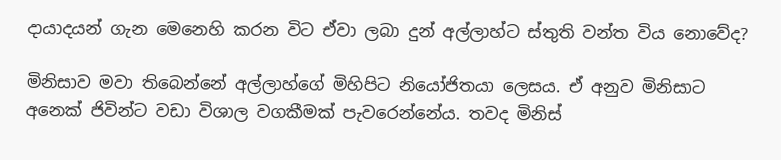දායාදයන් ගැන මෙනෙහි කරන විට ඒවා ලබා දුන් අල්ලාහ්ට ස්තුති වන්ත විය නොවේද?

මිනිසාව මවා තිබෙන්නේ අල්ලාහ්ගේ මිහිපිට නියෝජිතයා ලෙසය. ඒ අනුව මිනිසාට අනෙක් ජිවින්ට වඩා විශාල වගකීමක් පැවරෙන්නේය. තවද මිනිස්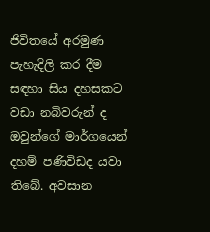ජිවිතයේ අරමුණ පැහැදිලි කර දීම සඳහා සිය දහසකට වඩා නබිවරුන් ද ඔවුන්ගේ මාර්ගයෙන් දහම් පණිවිඩද යවා තිබේ. අවසාන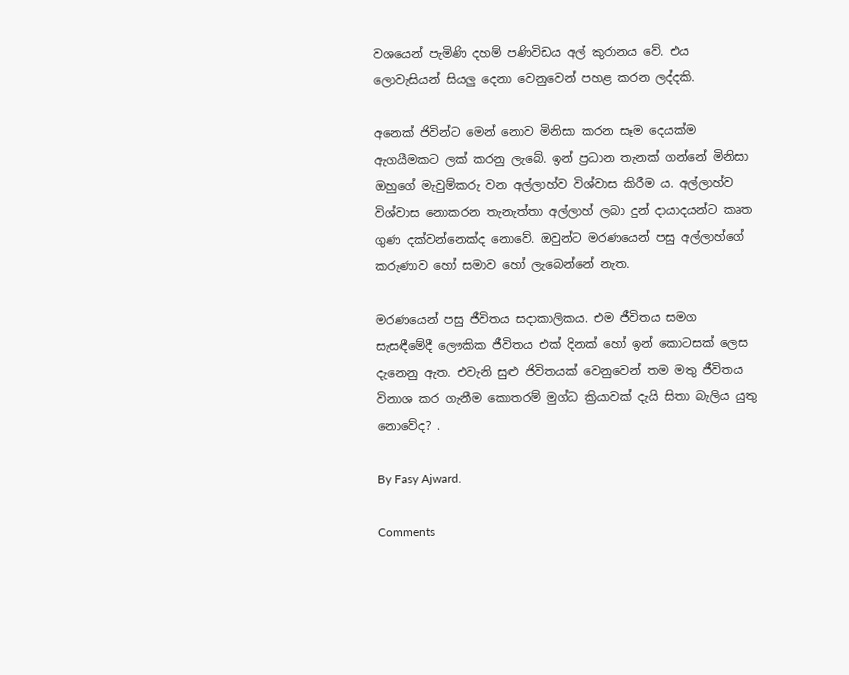වශයෙන් පැමිණි දහම් පණිවිඩය අල් කුරානය වේ. එය ලොවැසියන් සියලු දෙනා වෙනුවෙන් පහළ කරන ලද්දකි.

අනෙක් ජිවින්ට මෙන් නොව මිනිසා කරන සෑම දෙයක්ම ඇගයීමකට ලක් කරනු ලැබේ. ඉන් ප්‍රධාන තැනක් ගන්නේ මිනිසා ඔහුගේ මැවුම්කරු වන අල්ලාහ්ව විශ්වාස කිරීම ය. අල්ලාහ්ව විශ්වාස නොකරන තැනැත්තා අල්ලාහ් ලබා දුන් දායාදයන්ට කෘත ගුණ දක්වන්නෙක්ද නොවේ. ඔවුන්ට මරණයෙන් පසු අල්ලාහ්ගේ කරුණාව හෝ සමාව හෝ ලැබෙන්නේ නැත.

මරණයෙන් පසු ජීවිතය සදාකාලිකය. එම ජීවිතය සමග සැසඳීමේදී ලෞකික ජීවිතය එක් දිනක් හෝ ඉන් කොටසක් ලෙස දැනෙනු ඇත. එවැනි සුළු ජිවිතයක් වෙනුවෙන් තම මතු ජීවිතය විනාශ කර ගැනීම කොතරම් මුග්ධ ක්‍රියාවක් දැයි සිතා බැලිය යුතු නොවේද? .

By Fasy Ajward.

Comments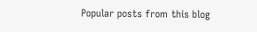Popular posts from this blog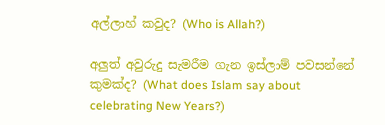අල්ලාහ් කවුද? (Who is Allah?)

අලුත් අවුරුදු සැමරීම ගැන ඉස්ලාම් පවසන්නේ කුමක්ද? (What does Islam say about celebrating New Years?)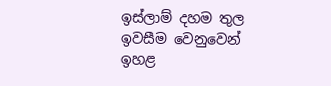ඉස්ලාම් දහම තුල ඉවසීම වෙනුවෙන් ඉහළ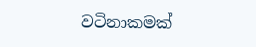වටිනාකමක්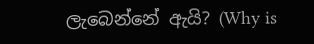ලැබෙන්නේ ඇයි? (Why is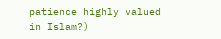patience highly valued in Islam?)